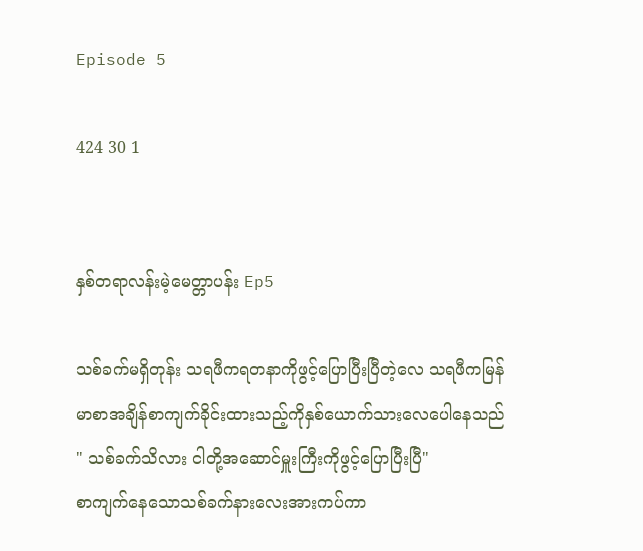Episode 5

424 30 1


နှစ်တရာလန်းမဲ့မေတ္တာပန်း Ep5

သစ်ခက်မရှိတုန်း သရဖီကရတနာကိုဖွင့်ပြောပြီးပြီတဲ့လေ သရဖီကမြန်မာစာအချိန်စာကျက်ခိုင်းထားသည့်ကိုနှစ်ယောက်သားလေပေါနေသည်
" သစ်ခက်သိလား ငါတို့အဆောင်မှူးကြီးကိုဖွင့်ပြောပြီးပြီ"
စာကျက်နေသောသစ်ခက်နားလေးအားကပ်ကာ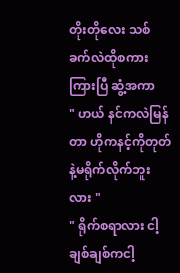တိုးတိုလေး သစ်ခက်လဲထိုစကားကြားပြီ ဆွံ့အကာ
" ဟယ် နင်ကလဲမြန်တာ ဟိုကနင့်ကိုတုတ်နဲ့မရိုက်လိုက်ဘူးလား "
" ရိုက်စရာလား ငါ့ချစ်ချစ်ကငါ့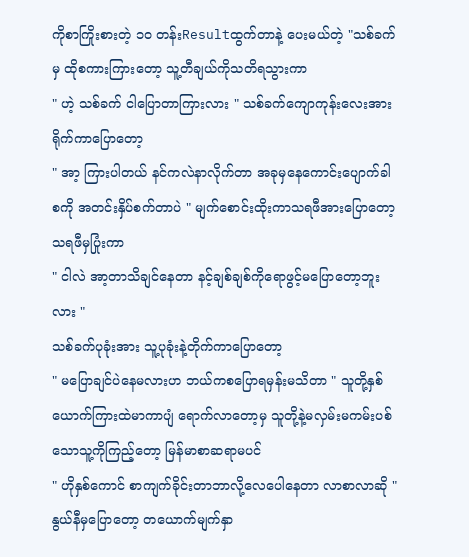ကိုစာကြိုးစားတဲ့ ၁၀ တန်းResultထွက်တာနဲ့ ပေးမယ်တဲ့ "သစ်ခက်မှ ထိုစကားကြားတော့ သူ့တီချယ်ကိုသတိရသွားကာ
" ဟဲ့ သစ်ခက် ငါပြောတာကြားလား " သစ်ခက်ကျောကုန်းလေးအားရိုက်ကာပြောတော့
" အာ့ ကြားပါတယ် နင်ကလဲနာလိုက်တာ အခုမှနေကောင်းပျောက်ခါစကို အတင်းနှိပ်စက်တာပဲ " မျက်စောင်းထိုးကာသရဖီအားပြောတော့ သရဖီမှပြုံးကာ
" ငါလဲ အာ့တာသိချင်နေတာ နင့်ချစ်ချစ်ကိုရောဖွင့်မပြောတော့ဘူးလား "
သစ်ခက်ပုခုံးအား သူ့ပုခုံးနဲ့တိုက်ကာပြောတော့
" မပြောချင်ပဲနေမလားဟ ဘယ်ကစပြောရမှန်းမသိတာ " သူတို့နှစ်ယောက်ကြားထဲမာကာပျံ ရောက်လာတော့မှ သူတို့နဲ့မလှမ်းမကမ်းပစ်သောသူ့ကိုကြည့်တော့ မြန်မာစာဆရာမပင်
" ဟိုနှစ်ကောင် စာကျက်ခိုင်းတာဘာလို့လေပေါနေတာ လာစာလာဆို " နွယ်နီမှပြောတော့ တယောက်မျက်နှာ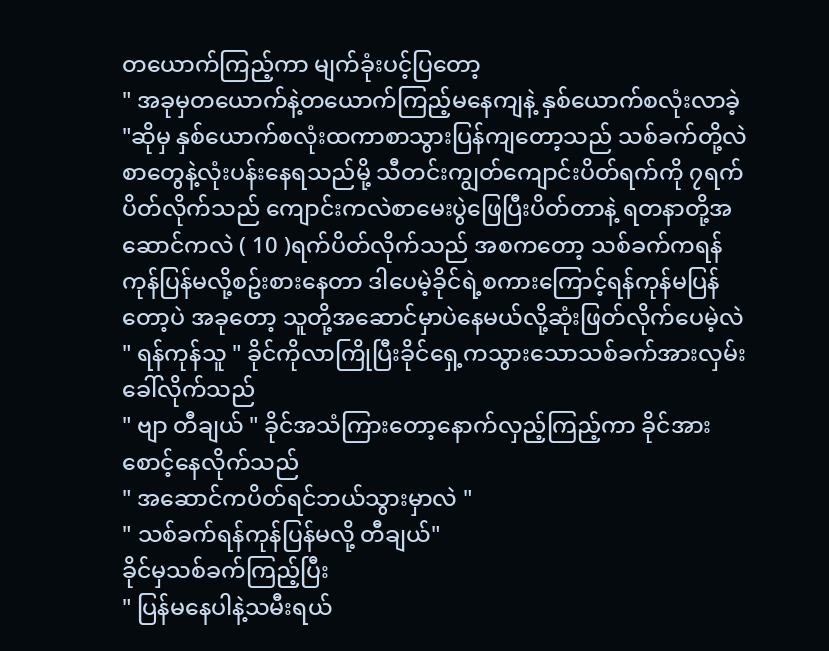တယောက်ကြည့်ကာ မျက်ခုံးပင့်ပြတော့
" အခုမှတယောက်နဲ့တယောက်ကြည့်မနေကျနဲ့ နှစ်ယောက်စလုံးလာခဲ့ "ဆိုမှ နှစ်ယောက်စလုံးထကာစာသွားပြန်ကျတော့သည် သစ်ခက်တို့လဲစာတွေနဲ့လုံးပန်းနေရသည်မို့ သီတင်းကျွတ်ကျောင်းပိတ်ရက်ကို ၇ရက်ပိတ်လိုက်သည် ကျောင်းကလဲစာမေးပွဲဖြေပြီးပိတ်တာနဲ့ ရတနာတို့အဆောင်ကလဲ ( 10 )ရက်ပိတ်လိုက်သည် အစကတော့ သစ်ခက်ကရန်ကုန်ပြန်မလို့စဥ်းစားနေတာ ဒါပေမဲ့ခိုင်ရဲ့စကားကြောင့်ရန်ကုန်မပြန်တော့ပဲ အခုတော့ သူတို့အဆောင်မှာပဲနေမယ်လို့ဆုံးဖြတ်လိုက်ပေမဲ့လဲ
" ရန်ကုန်သူ " ခိုင်ကိုလာကြိုပြီးခိုင်ရှေ့ကသွားသောသစ်ခက်အားလှမ်းခေါ်လိုက်သည်
" ဗျာ တီချယ် " ခိုင်အသံကြားတော့နောက်လှည့်ကြည့်ကာ ခိုင်အားစောင့်နေလိုက်သည်
" အဆောင်ကပိတ်ရင်ဘယ်သွားမှာလဲ "
" သစ်ခက်ရန်ကုန်ပြန်မလို့ တီချယ်"
ခိုင်မှသစ်ခက်ကြည့်ပြီး
" ပြန်မနေပါနဲ့သမီးရယ်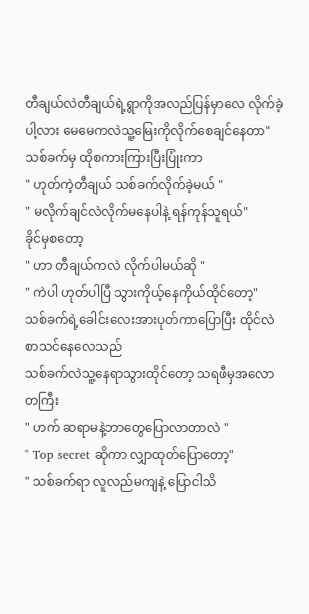တီချယ်လဲတီချယ်ရဲ့ရွာကိုအလည်ပြန်မှာလေ လိုက်ခဲ့ပါ့လား မေမေကလဲသူ့မြေးကိုလိုက်စေချင်နေတာ"
သစ်ခက်မှ ထိုစကားကြားပြီးပြုံးကာ
" ဟုတ်ကဲ့တီချယ် သစ်ခက်လိုက်ခဲ့မယ် "
" မလိုက်ချင်လဲလိုက်မနေပါနဲ့ ရန်ကုန်သူရယ်"
ခိုင်မှစတော့
" ဟာ တီချယ်ကလဲ လိုက်ပါမယ်ဆို "
" ကဲပါ ဟုတ်ပါပြီ သွားကိုယ့်နေကိုယ်ထိုင်တော့" သစ်ခက်ရဲ့ခေါင်းလေးအားပုတ်ကာပြောပြီး ထိုင်လဲစာသင်နေလေသည်
သစ်ခက်လဲသူ့နေရာသွားထိုင်တော့ သရဖီမှအလောတကြီး
" ဟက် ဆရာမနဲ့ဘာတွေပြောလာတာလဲ "
" Top secret ဆိုကာ လျှာထုတ်ပြောတော့"
" သစ်ခက်ရာ လူလည်မကျနဲ့ ပြောငါသိ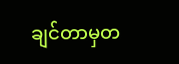ချင်တာမှတ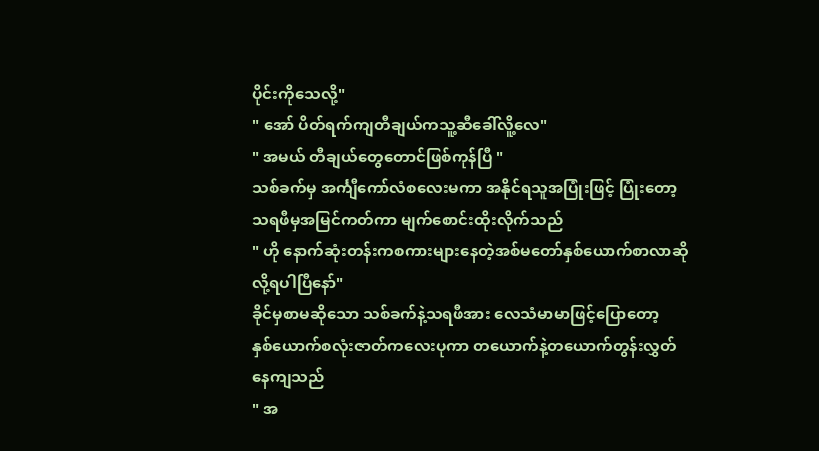ပိုင်းကိုသေလို့"
" အော် ပိတ်ရက်ကျတီချယ်ကသူ့ဆီခေါ်လိူ့လေ"
" အမယ် တီချယ်တွေတောင်ဖြစ်ကုန်ပြီ "
သစ်ခက်မှ အင်္ကျီကော်လံစလေးမကာ အနိုင်ရသူအပြုံးဖြင့် ပြုံးတော့ သရဖီမှအမြင်ကတ်ကာ မျက်စောင်းထိုးလိုက်သည်
" ဟို နောက်ဆုံးတန်းကစကားများနေတဲ့အစ်မတော်နှစ်ယောက်စာလာဆိုလို့ရပါပြီနော်"
ခိုင်မှစာမဆိုသော သစ်ခက်နဲ့သရဖီအား လေသံမာမာဖြင့်ပြောတော့
နှစ်ယောက်စလုံးဇာတ်ကလေးပုကာ တယောက်နဲ့တယောက်တွန်းလွှတ်နေကျသည်
" အ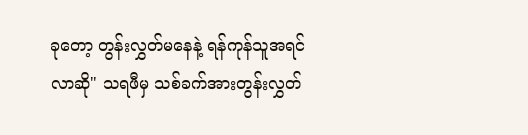ခုတော့ တွန်းလွှတ်မနေနဲ့ ရန်ကုန်သူအရင်လာဆို" သရဖီမှ သစ်ခက်အားတွန်းလွှတ်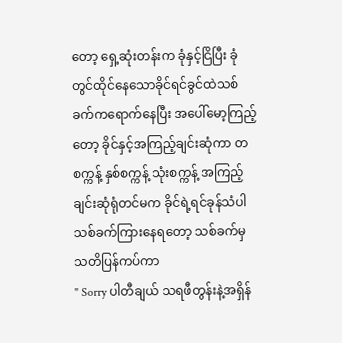တော့ ရှေ့ဆုံးတန်းက ခုံနှင့်ငြိပြီး ခုံတွင်ထိုင်နေသောခိုင်ရင်ခွင်ထဲသစ်ခက်ကရောက်နေပြီး အပေါ်မော့ကြည့်တော့ ခိုင်နှင့်အကြည့်ချင်းဆုံကာ တစက္ကန့် နှစ်စက္ကန့် သုံးစက္ကန့် အကြည့်ချင်းဆုံရုံတင်မက ခိုင်ရဲ့ရင်ခုန်သံပါသစ်ခက်ကြားနေရတော့ သစ်ခက်မှ သတိပြန်ကပ်ကာ
" Sorry ပါတီချယ် သရဖီတွန်းနဲ့အရှိန်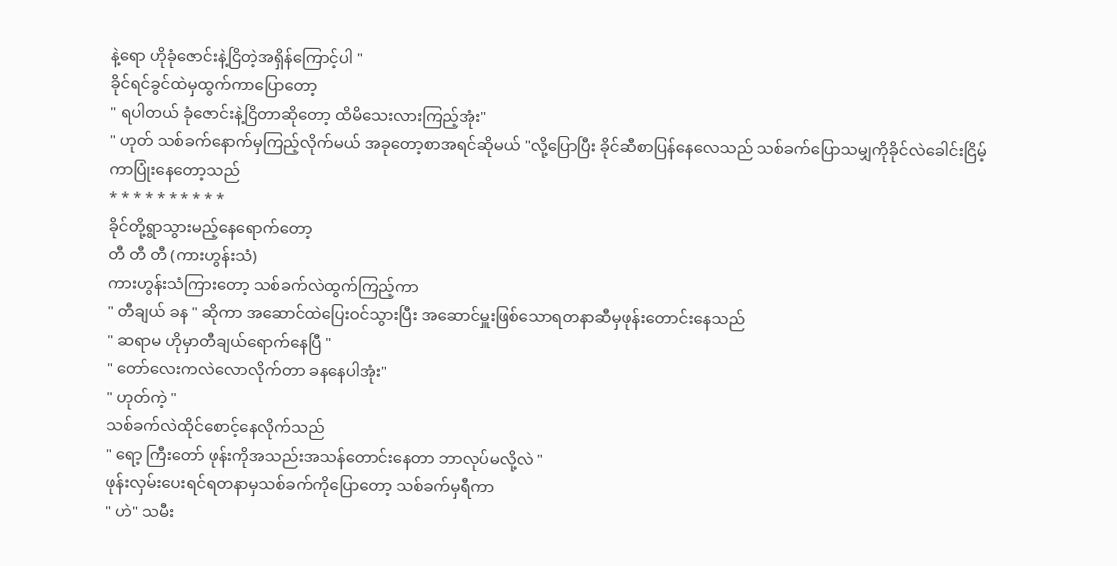နဲ့ရော ဟိုခုံဇောင်းနဲ့ငြိတဲ့အရှိန်ကြောင့်ပါ "
ခိုင်ရင်ခွင်ထဲမှထွက်ကာပြောတော့
" ရပါတယ် ခုံဇောင်းနဲ့ငြိတာဆိုတော့ ထိမိသေးလားကြည့်အုံး"
" ဟုတ် သစ်ခက်နောက်မှကြည့်လိုက်မယ် အခုတော့စာအရင်ဆိုမယ် "လို့ပြောပြီး ခိုင်ဆီစာပြန်နေလေသည် သစ်ခက်ပြောသမျှကိုခိုင်လဲခေါင်းငြိမ့်ကာပြုံးနေတော့သည်
* * * * * * * * * *
ခိုင်တို့ရွာသွားမည့်နေရောက်တော့
တီ တီ တီ (ကားဟွန်းသံ)
ကားဟွန်းသံကြားတော့ သစ်ခက်လဲထွက်ကြည့်ကာ
" တီချယ် ခန " ဆိုကာ အဆောင်ထဲပြေးဝင်သွားပြီး အဆောင်မှူးဖြစ်သောရတနာဆီမှဖုန်းတောင်းနေသည်
" ဆရာမ ဟိုမှာတီချယ်ရောက်နေပြီ "
" တော်လေးကလဲလောလိုက်တာ ခနနေပါအုံး"
" ဟုတ်ကဲ့ "
သစ်ခက်လဲထိုင်စောင့်နေလိုက်သည်
" ရော့ ကြီးတော် ဖုန်းကိုအသည်းအသန်တောင်းနေတာ ဘာလုပ်မလို့လဲ "
ဖုန်းလှမ်းပေးရင်ရတနာမှသစ်ခက်ကိုပြောတော့ သစ်ခက်မှရီကာ
" ဟဲ" သမီး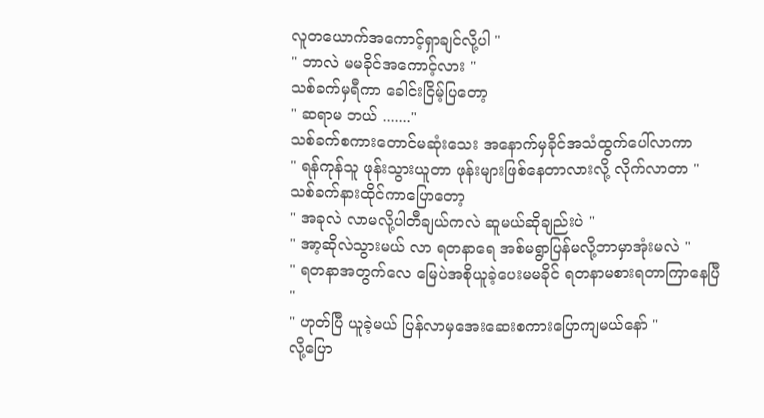လူတယောက်အကောင့်ရှာချင်လို့ပါ "
" ဘာလဲ မမခိုင်အကောင့်လား "
သစ်ခက်မှရီကာ ခေါင်းငြိမ့်ပြတော့
" ဆရာမ ဘယ် ......."
သစ်ခက်စကားတောင်မဆုံးသေး အနောက်မှခိုင်အသံထွက်ပေါ်လာကာ
" ရန်ကုန်သူ ဖုန်းသွားယူတာ ဖုန်းများဖြစ်နေတာလားလို့ လိုက်လာတာ " သစ်ခက်နားထိုင်ကာပြောတော့
" အခုလဲ လာမလို့ပါတီချယ်ကလဲ ဆူမယ်ဆိုချည်းပဲ "
" အာ့ဆိုလဲသွားမယ် လာ ရတနာရေ အစ်မရွာပြန်မလို့ဘာမှာအုံးမလဲ "
" ရတနာအတွက်လေ မြေပဲအစိုယူခဲ့ပေးမမခိုင် ရတနာမစားရတာကြာနေပြီ "
" ဟုတ်ပြီ ယူခဲ့မယ် ပြန်လာမှအေးဆေးစကားပြောကျမယ်နော် "
လို့ပြော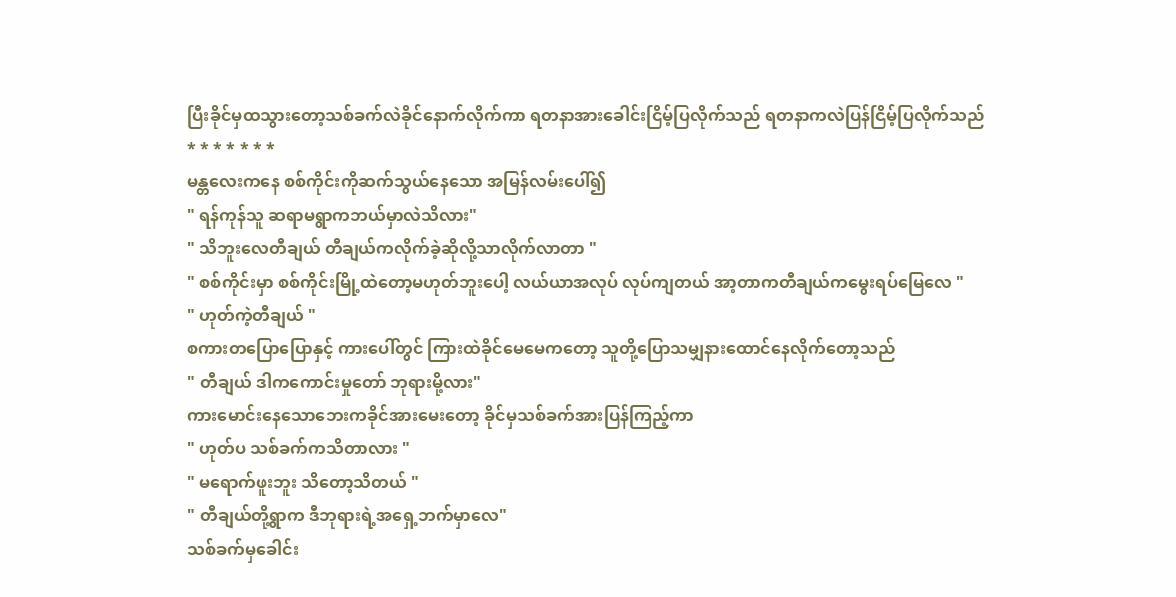ပြီးခိုင်မှထသွားတော့သစ်ခက်လဲခိုင်နောက်လိုက်ကာ ရတနာအားခေါင်းငြိမ့်ပြလိုက်သည် ရတနာကလဲပြန်ငြိမ့်ပြလိုက်သည်
* * * * * * *
မန္တလေးကနေ စစ်ကိုင်းကိုဆက်သွယ်နေသော အမြန်လမ်းပေါ်၍
" ရန်ကုန်သူ ဆရာမရွာကဘယ်မှာလဲသိလား"
" သိဘူးလေတီချယ် တီချယ်ကလိုက်ခဲ့ဆိုလို့သာလိုက်လာတာ "
" စစ်ကိုင်းမှာ စစ်ကိုင်းမြို့ထဲတော့မဟုတ်ဘူးပေါ့ လယ်ယာအလုပ် လုပ်ကျတယ် အာ့တာကတီချယ်ကမွေးရပ်မြေလေ "
" ဟုတ်ကဲ့တီချယ် "
စကားတပြောပြောနှင့် ကားပေါ်တွင် ကြားထဲခိုင်မေမေကတော့ သူတို့ပြောသမျှနားထောင်နေလိုက်တော့သည်
" တီချယ် ဒါကကောင်းမှုတော် ဘုရားမို့လား"
ကားမောင်းနေသောဘေးကခိုင်အားမေးတော့ ခိုင်မှသစ်ခက်အားပြန်ကြည့်ကာ
" ဟုတ်ပ သစ်ခက်ကသိတာလား "
" မရောက်ဖူးဘူး သိတော့သိတယ် "
" တီချယ်တို့ရွာက ဒီဘုရားရဲ့အရှေ့ဘက်မှာလေ"
သစ်ခက်မှခေါင်း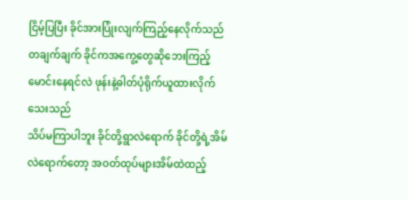ငြိမ့်ပြပြီး ခိုင်အားပြုံးလျက်ကြည့်နေလိုက်သည် တချက်ချက် ခိုင်ကအကွေ့တွေဆိုဘေးကြည့်မောင်းနေရင်လဲ ဖုန်းနဲ့ဓါတ်ပုံရိုက်ယူထားလိုက်သေးသည်
သိပ်မကြာပါဘူး ခိုင်တို့ရွာလဲရောက် ခိုင်တို့ရဲ့အိမ်လဲရောက်တော့ အဝတ်ထုပ်များအိမ်ထဲထည့်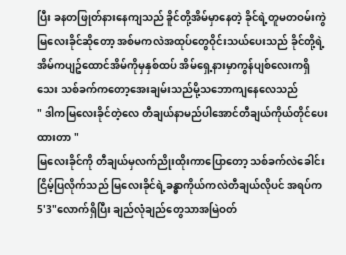ပြီး ခနတဖြုတ်နားနေကျသည် ခိူင်တို့အိမ်မှာနေတဲ့ ခိုင်ရဲ့တူမတဝမ်းကွဲ မြလေးခိုင်ဆိုတော့ အစ်မကလဲအထုပ်တွေဝိုင်းသယ်ပေးသည် ခိုင်တို့ရဲ့အိမ်ကပျဥ်ထောင်အိမ်ကိုမှနှစ်ထပ် အိမ်ရှေ့နားမှာကွန်ပျစ်လေးကရှိသေး သစ်ခက်ကတော့အေးချမ်းသည်မို့သဘောကျနေလေသည်
" ဒါကမြလေးခိုင်တဲ့လေ တီချယ်နာမည်ပါအောင်တီချယ်ကိုယ်တိုင်ပေးထားတာ "
မြလေးခိုင်ကို တီချယ်မှလက်ညိုးထိုးကာပြောတော့ သစ်ခက်လဲခေါင်းငြိမ့်ပြလိုက်သည် မြလေးခိုင်ရဲ့ခန္ဓာကိုယ်ကလဲတီချယ်လိုပင် အရပ်က 5'3"လောက်ရှိပြီး ချည်လုံချည်တွေသာအမြဲဝတ်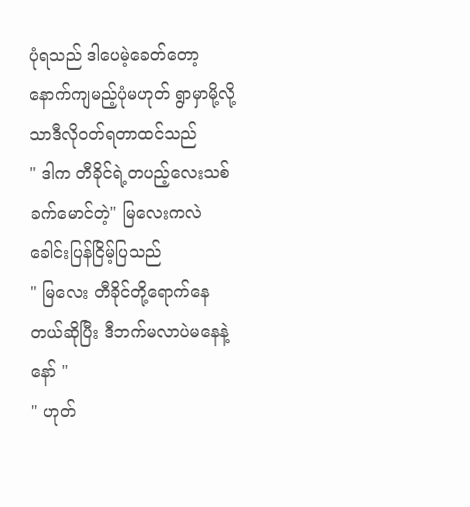ပုံရသည် ဒါပေမဲ့ခေတ်တော့နောက်ကျမည့်ပုံမဟုတ် ရွာမှာမို့လို့သာဒီလိုဝတ်ရတာထင်သည်
" ဒါက တီခိုင်ရဲ့တပည့်လေးသစ်ခက်မောင်တဲ့" မြလေးကလဲခေါင်းပြန်ငြိမ့်ပြသည်
" မြလေး တီခိုင်တို့ရောက်နေတယ်ဆိုပြီး ဒီဘက်မလာပဲမနေနဲ့နော် "
" ဟုတ်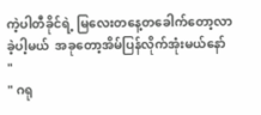ကဲ့ပါတီခိုင်ရဲ့ မြလေးတနေ့တခေါက်တော့လာခဲ့ပါ့မယ်  အခုတော့အိမ်ပြန်လိုက်အုံးမယ်နော် "
" ဂရု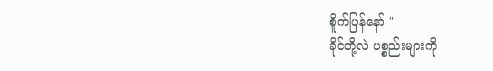စိူက်ပြန်နော် "
ခိုင်တို့လဲ ပစ္စည်းများကို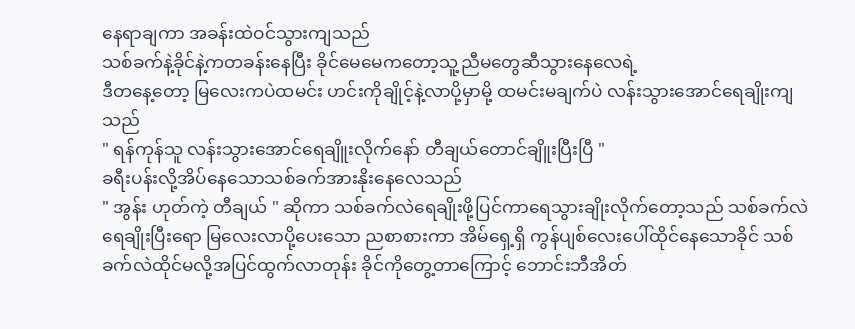နေရာချကာ အခန်းထဲဝင်သွားကျသည်
သစ်ခက်နဲ့ခိုင်နဲ့ကတခန်းနေပြီး ခိုင်မေမေကတော့သူ့ညီမတွေဆီသွားနေလေရဲ့
ဒီတနေ့တော့ မြလေးကပဲထမင်း ဟင်းကိုချိုင့်နဲ့လာပို့မှာမို့ ထမင်းမချက်ပဲ လန်းသွားအောင်ရေချိုးကျသည်
" ရန်ကုန်သူ လန်းသွားအောင်ရေချိူးလိုက်နော် တီချယ်တောင်ချိူးပြီးပြီ "
ခရီးပန်းလို့အိပ်နေသောသစ်ခက်အားနိုးနေလေသည်
" အွန်း ဟုတ်ကဲ့ တီချယ် " ဆိုကာ သစ်ခက်လဲရေချိုးဖို့ပြင်ကာရေသွားချိုးလိုက်တော့သည် သစ်ခက်လဲရေချိုးပြီးရော မြလေးလာပို့ပေးသော ညစာစားကာ အိမ်ရှေ့ရှိ ကွန်ပျစ်လေးပေါ်ထိုင်နေသောခိုင် သစ်ခက်လဲထိုင်မလို့အပြင်ထွက်လာတုန်း ခိုင်ကိုတွေ့တာကြောင့် ဘောင်းဘီအိတ်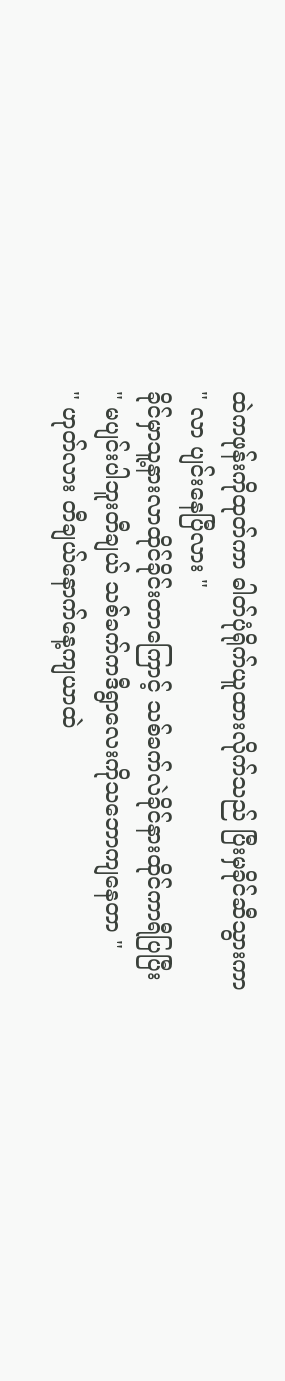ထဲကဖုန်းကိုထုတ်ကာ ဓါတ်ပုံရိုက်ယူထားလိုက်သည် ပြီးမှခိုင်ဆီသွားကာ
" လာ ပျင်းနေပြီလား "
ခိုင်မှာသူ့နားလာထိုင်ခိုင်းတာကြောင့် သစ်ခက်လဲခိုင်နားထိုင်ကာရီပြပြီး
" မပျင်းပါဘူးတီချယ် သစ်ခက်ကဒီရွာလေးကိုသဘောကျနေတာ "
" ဟုတ်လား တီချယ်နောက်နေ့ကျယာထဲ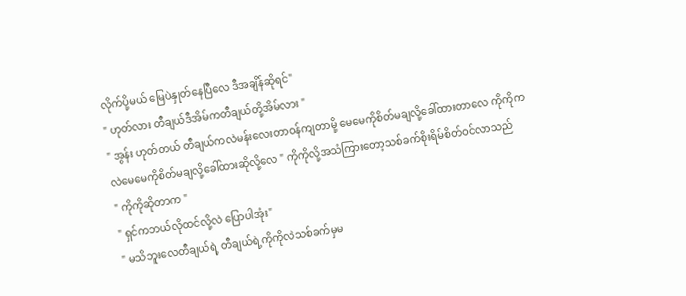လိုက်ပို့မယ် မြေပဲနှုတ်နေပြီလေ ဒီအချိန်ဆိုရင်"
" ဟုတ်လား တီချယ်ဒီအိမ်ကတီချယ်တို့အိမ်လား "
" အွန်း ဟုတ်တယ် တီချယ်ကလဲမန်းလေးတာဝန်ကျတာမို့ မေမေကိုစိတ်မချလို့ခေါ်ထားတာလေ ကိုကိုကလဲမေမေကိုစိတ်မချလို့ခေါ်ထားဆိုလို့လေ " ကိုကိုလို့အသံကြားတော့သစ်ခက်စိုးရိမ်စိတ်ဝင်လာသည်
" ကိုကိုဆိုတာက "
" ရှင်ကဘယ်လိုထင်လို့လဲ ပြောပါအုံး"
" မသိဘူးလေတီချယ်ရဲ့ တီချယ်ရဲ့ကိုကိုလဲသစ်ခက်မှမ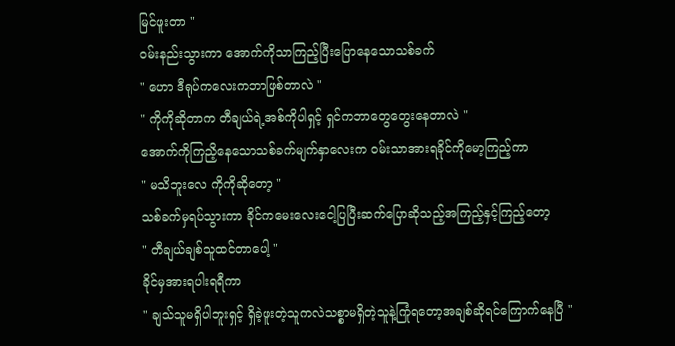မြင်ဖူးတာ "
ဝမ်းနည်းသွားကာ အောက်ကိုသာကြည့်ပြီးပြောနေသောသစ်ခက်
" ဟော ဒီရုပ်ကလေးကဘာဖြစ်တာလဲ "
" ကိုကိုဆိုတာက တီချယ်ရဲ့အစ်ကိုပါရှင့် ရှင်ကဘာတွေတွေးနေတာလဲ "
အောက်ကိုကြညိ့နေသောသစ်ခက်မျက်နှာလေးက ဝမ်းသာအားရခိုင်ကိုမော့ကြည့်ကာ
" မသိဘူးလေ ကိုကိုဆိုတော့ "
သစ်ခက်မှရပ်သွားကာ ခိုင်ကမေးလေးငေါ့ပြပြီးဆက်ပြောဆိုသည့်အကြည့်နှင့်ကြည့်တော့
" တီချယ်ချစ်သူထင်တာပေါ့ "
ခိုင်မှအားရပါးရရီကာ
" ချသ်သူမရှိပါဘူးရှင့် ရှိခဲ့ဖူးတဲ့သူကလဲသစ္စာမရှိတဲ့သူနဲ့ကြုံရတော့အချစ်ဆိုရင်ကြောက်နေပြီ "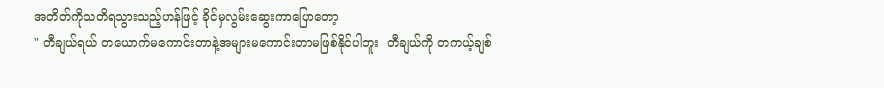အတိတ်ကိုသတိရသွားသည့်ဟန်ဖြင့် ခိုင်မှလွမ်းဆွေးကာပြောတော့
" တီချယ်ရယ် တယောက်မကောင်းတာနဲ့အများမကောင်းတာမဖြစ်နိုင်ပါဘူး  တီချယ်ကို တကယ့်ချစ်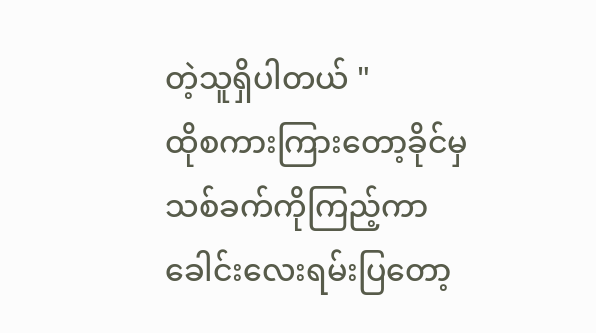တဲ့သူရှိပါတယ် "
ထိုစကားကြားတော့ခိုင်မှသစ်ခက်ကိုကြည့်ကာ ခေါင်းလေးရမ်းပြတော့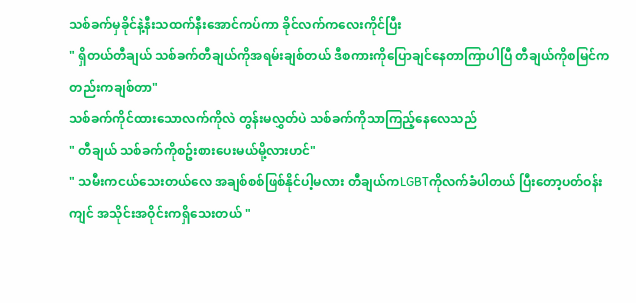သစ်ခက်မှခိုင်နဲ့နီးသထက်နီးအောင်ကပ်ကာ ခိုင်လက်ကလေးကိုင်ပြီး
" ရှိတယ်တီချယ် သစ်ခက်တီချယ်ကိုအရမ်းချစ်တယ် ဒီစကားကိုပြောချင်နေတာကြာပါပြီ တီချယ်ကိုစမြင်ကတည်းကချစ်တာ"
သစ်ခက်ကိုင်ထားသောလက်ကိုလဲ တွန်းမလွှတ်ပဲ သစ်ခက်ကိုသာကြည့်နေလေသည်
" တီချယ် သစ်ခက်ကိုစဥ်းစားပေးမယ်မို့လားဟင်"
" သမီးကငယ်သေးတယ်လေ အချစ်စစ်ဖြစ်နိုင်ပါ့မလား တီချယ်ကLGBTကိုလက်ခံပါတယ် ပြီးတော့ပတ်ဝန်းကျင် အသိုင်းအဝိုင်းကရှိသေးတယ် "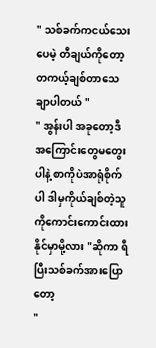" သစ်ခက်ကငယ်သေးပေမဲ့ တီချယ်ကိုတော့တကယ့်ချစ်တာသေချာပါတယ် "
" အွန်းပါ အခုတော့ဒီအကြောင်းတွေမတွေးပါနဲ့ စာကိုပဲအာရုံစိုက်ပါ ဒါမှကိုယ်ချစ်တဲ့သူကိုကောင်းကောင်းထားနိုင်မှာမို့လား "ဆိုကာ ရီပြီးသစ်ခက်အားပြောတော့
"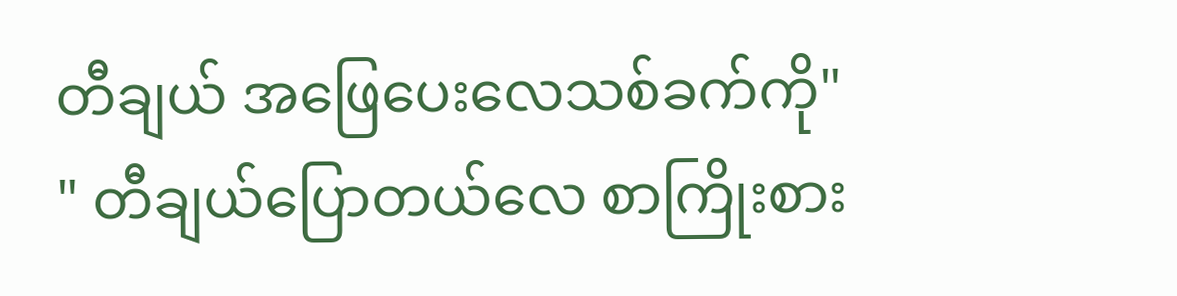တီချယ် အဖြေပေးလေသစ်ခက်ကို"
" တီချယ်ပြောတယ်လေ စာကြိုးစား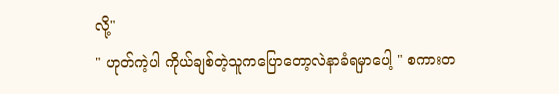လို့"
" ဟုတ်ကဲ့ပါ ကိုယ်ချစ်တဲ့သူကပြောတော့လဲနာခံရမှာပေါ့ " စကားတ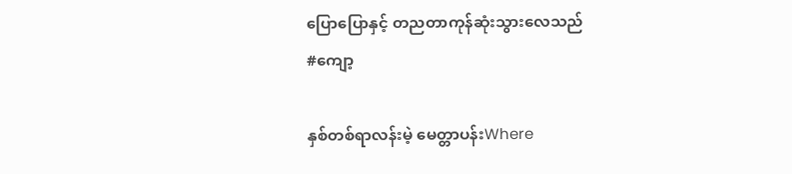ပြောပြောနှင့် တညတာကုန်ဆုံးသွားလေသည်
#ကျော့

နှစ်တစ်ရာလန်းမဲ့ မေတ္တာပန်းWhere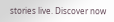stories live. Discover now